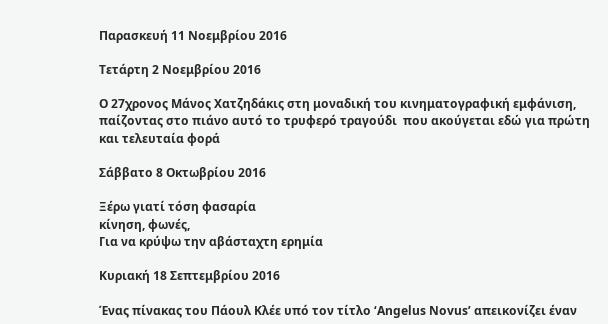Παρασκευή 11 Νοεμβρίου 2016

Τετάρτη 2 Νοεμβρίου 2016

Ο 27χρονος Μάνος Χατζηδάκις στη μοναδική του κινηματογραφική εμφάνιση, παίζοντας στο πιάνο αυτό το τρυφερό τραγούδι  που ακούγεται εδώ για πρώτη και τελευταία φορά

Σάββατο 8 Οκτωβρίου 2016

Ξέρω γιατί τόση φασαρία
κίνηση, φωνές,
Για να κρύψω την αβάσταχτη ερημία

Κυριακή 18 Σεπτεμβρίου 2016

Ένας πίνακας του Πάουλ Κλέε υπό τον τίτλο ‘Angelus Novus’ απεικονίζει έναν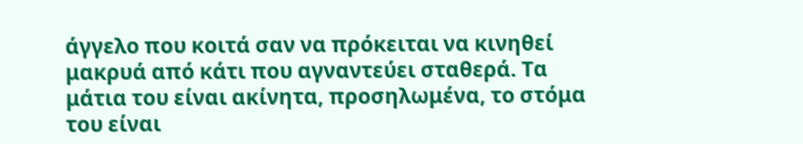άγγελο που κοιτά σαν να πρόκειται να κινηθεί μακρυά από κάτι που αγναντεύει σταθερά. Τα μάτια του είναι ακίνητα, προσηλωμένα, το στόμα του είναι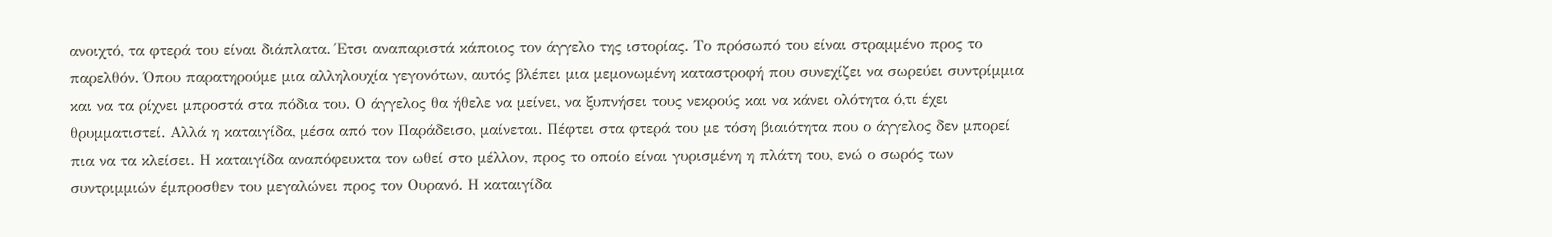ανοιχτό, τα φτερά του είναι διάπλατα. Έτσι αναπαριστά κάποιος τον άγγελο της ιστορίας. Το πρόσωπό του είναι στραμμένο προς το παρελθόν. Όπου παρατηρούμε μια αλληλουχία γεγονότων, αυτός βλέπει μια μεμονωμένη καταστροφή που συνεχίζει να σωρεύει συντρίμμια και να τα ρίχνει μπροστά στα πόδια του. Ο άγγελος θα ήθελε να μείνει, να ξυπνήσει τους νεκρούς και να κάνει ολότητα ό,τι έχει θρυμματιστεί. Αλλά η καταιγίδα, μέσα από τον Παράδεισο, μαίνεται. Πέφτει στα φτερά του με τόση βιαιότητα που ο άγγελος δεν μπορεί πια να τα κλείσει. Η καταιγίδα αναπόφευκτα τον ωθεί στο μέλλον, προς το οποίο είναι γυρισμένη η πλάτη του, ενώ ο σωρός των συντριμμιών έμπροσθεν του μεγαλώνει προς τον Ουρανό. Η καταιγίδα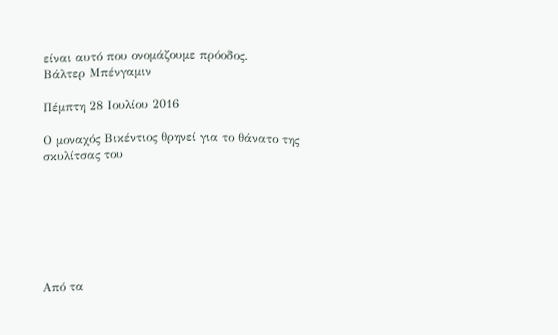είναι αυτό που ονομάζουμε πρόοδος.
Βάλτερ Μπένγαμιν

Πέμπτη 28 Ιουλίου 2016

Ο μοναχός Βικέντιος θρηνεί για το θάνατο της σκυλίτσας του







Από τα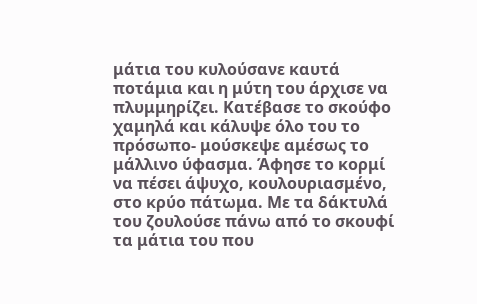μάτια του κυλούσανε καυτά ποτάμια και η μύτη του άρχισε να πλυμμηρίζει. Κατέβασε το σκούφo χαμηλά και κάλυψε όλο του το πρόσωπο- μούσκεψε αμέσως το μάλλινο ύφασμα. Άφησε το κορμί να πέσει άψυχο, κουλουριασμένο, στο κρύο πάτωμα. Με τα δάκτυλά του ζουλούσε πάνω από το σκουφί τα μάτια του που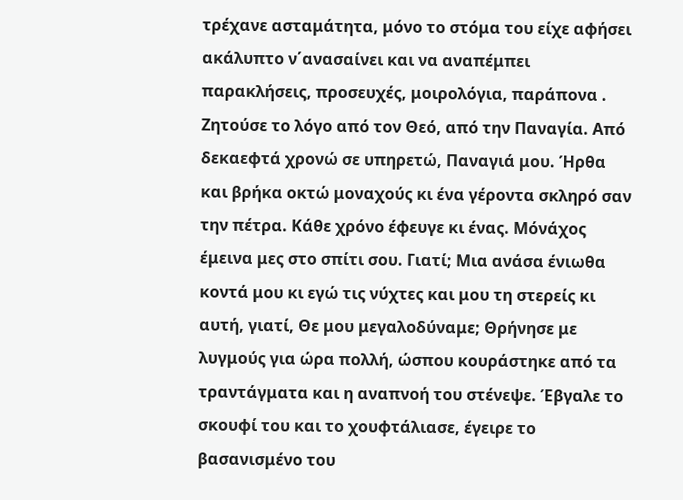τρέχανε ασταμάτητα, μόνο το στόμα του είχε αφήσει ακάλυπτο ν΄ανασαίνει και να αναπέμπει παρακλήσεις, προσευχές, μοιρολόγια, παράπονα . Ζητούσε το λόγο από τον Θεό, από την Παναγία. Από δεκαεφτά χρονώ σε υπηρετώ, Παναγιά μου. Ήρθα και βρήκα οκτώ μοναχούς κι ένα γέροντα σκληρό σαν την πέτρα. Κάθε χρόνο έφευγε κι ένας. Μόνάχος έμεινα μες στο σπίτι σου. Γιατί; Μια ανάσα ένιωθα κοντά μου κι εγώ τις νύχτες και μου τη στερείς κι αυτή, γιατί, Θε μου μεγαλοδύναμε; Θρήνησε με λυγμούς για ώρα πολλή, ώσπου κουράστηκε από τα τραντάγματα και η αναπνοή του στένεψε. Έβγαλε το σκουφί του και το χουφτάλιασε, έγειρε το βασανισμένο του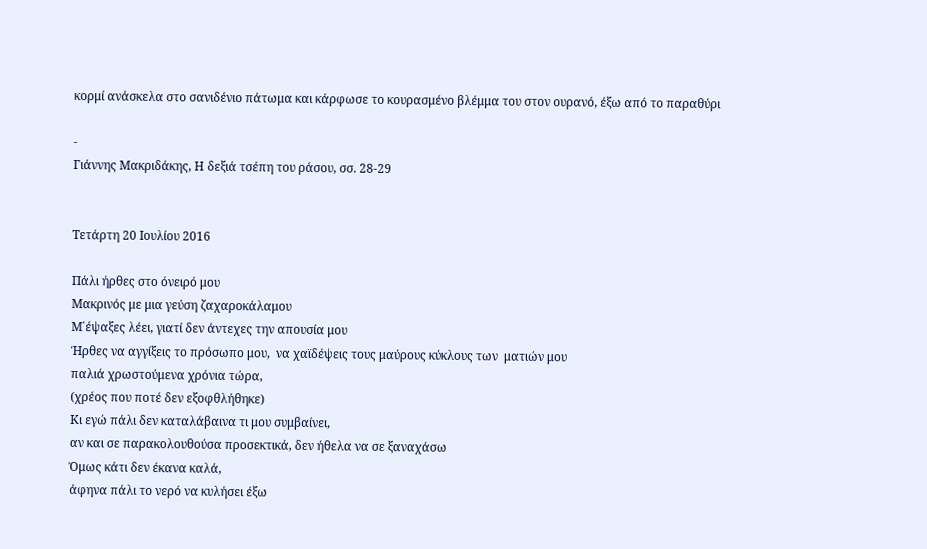κορμί ανάσκελα στο σανιδένιο πάτωμα και κάρφωσε το κουρασμένο βλέμμα του στον ουρανό, έξω από το παραθύρι

-
Γιάννης Μακριδάκης, Η δεξιά τσέπη του ράσου, σσ. 28-29


Τετάρτη 20 Ιουλίου 2016

Πάλι ήρθες στο όνειρό μου
Μακρινός με μια γεύση ζαχαροκάλαμου
Μ΄έψαξες λέει, γιατί δεν άντεχες την απουσία μου
Ήρθες να αγγίξεις το πρόσωπο μου,  να χαϊδέψεις τους μαύρους κύκλους των  ματιών μου
παλιά χρωστούμενα χρόνια τώρα,
(χρέος που ποτέ δεν εξοφθλήθηκε)
Κι εγώ πάλι δεν καταλάβαινα τι μου συμβαίνει,
αν και σε παρακολουθούσα προσεκτικά, δεν ήθελα να σε ξαναχάσω
Όμως κάτι δεν έκανα καλά,
άφηνα πάλι το νερό να κυλήσει έξω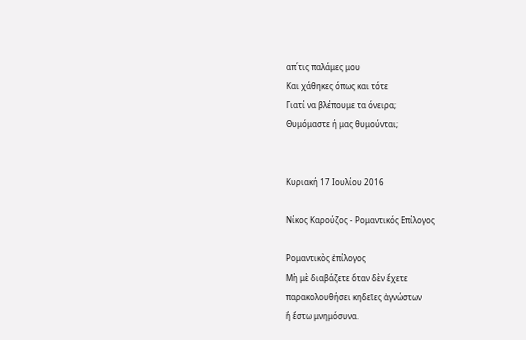απ΄τις παλάμες μου
Και χάθηκες όπως και τότε
Γιατί να βλέπουμε τα όνειρα;
Θυμόμαστε ή μας θυμούνται;


Κυριακή 17 Ιουλίου 2016

Νίκος Καρούζος - Ρομαντικός Επίλογος

Ρομαντικὸς ἐπίλογος
Μὴ μὲ διαβάζετε ὅταν δὲν ἔχετε
παρακολουθήσει κηδεῖες ἀγνώστων
ἢ ἔστω μνημόσυνα.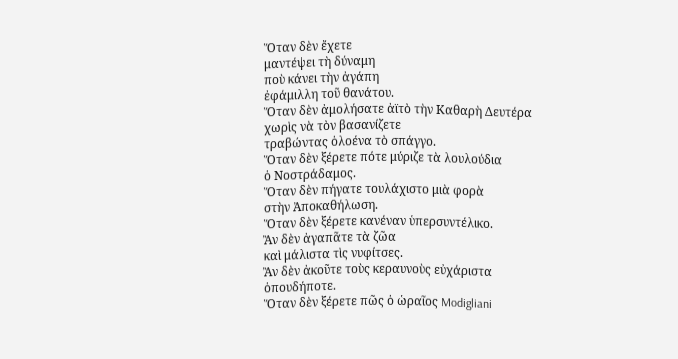Ὅταν δὲν ἔχετε
μαντέψει τὴ δύναμη
ποὺ κάνει τὴν ἀγάπη
ἐφάμιλλη τοῦ θανάτου.
Ὅταν δὲν ἀμολήσατε ἀϊτὸ τὴν Καθαρὴ Δευτέρα
χωρὶς νὰ τὸν βασανίζετε
τραβώντας ὁλοένα τὸ σπάγγο.
Ὅταν δὲν ξέρετε πότε μύριζε τὰ λουλούδια
ὁ Νοστράδαμος.
Ὅταν δὲν πήγατε τουλάχιστο μιὰ φορὰ
στὴν Ἀποκαθήλωση.
Ὅταν δὲν ξέρετε κανέναν ὑπερσυντέλικο.
Ἂν δὲν ἀγαπᾶτε τὰ ζῶα
καὶ μάλιστα τὶς νυφίτσες.
Ἂν δὲν ἀκοῦτε τοὺς κεραυνοὺς εὐχάριστα
ὁπουδήποτε.
Ὅταν δὲν ξέρετε πῶς ὁ ὡραῖος Modigliani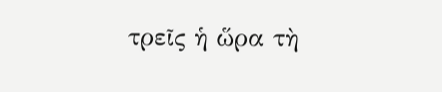τρεῖς ἡ ὥρα τὴ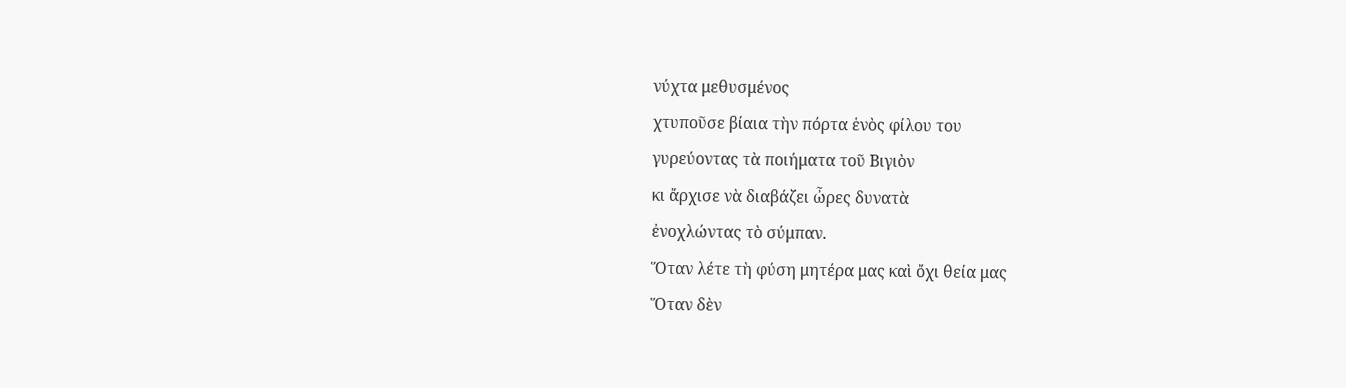νύχτα μεθυσμένος
χτυποῦσε βίαια τὴν πόρτα ἑνὸς φίλου του
γυρεύοντας τὰ ποιήματα τοῦ Βιγιὸν
κι ἄρχισε νὰ διαβάζει ὦρες δυνατὰ
ἐνοχλώντας τὸ σύμπαν.
Ὅταν λέτε τὴ φύση μητέρα μας καὶ ὄχι θεία μας
Ὅταν δὲν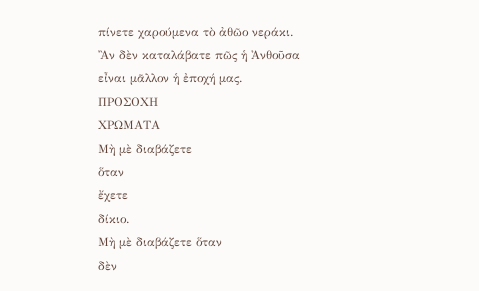πίνετε χαρούμενα τὸ ἀθῶο νεράκι.
Ἂν δὲν καταλάβατε πῶς ἡ Ἀνθοῦσα
εἶναι μᾶλλον ἡ ἐποχή μας.
ΠΡΟΣΟΧΗ
ΧΡΩΜΑΤΑ
Μὴ μὲ διαβάζετε
ὅταν
ἔχετε
δίκιο.
Μὴ μὲ διαβάζετε ὅταν
δὲν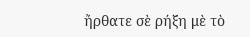ἤρθατε σὲ ρήξη μὲ τὸ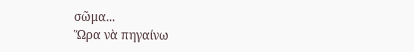σῶμα...
Ὥρα νὰ πηγαίνω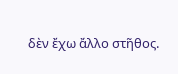δὲν ἔχω ἄλλο στῆθος.